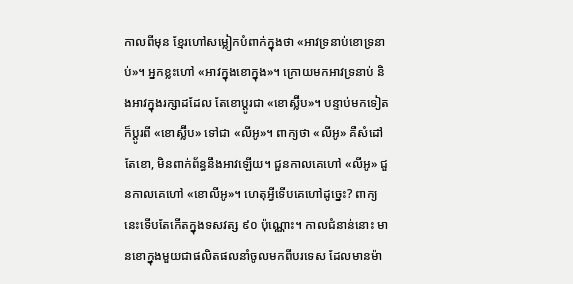កាលពីមុន ខ្មែរហៅសម្លៀកបំពាក់ក្នុងថា «អាវទ្រនាប់ខោទ្រនាប់»។ អ្នកខ្លះហៅ «អាវក្នុងខោក្នុង»។ ក្រោយមកអាវទ្រនាប់ និងអាវក្នុងរក្សាដដែល តែខោប្តូរជា «ខោស្ល៊ីប»។ បន្ទាប់មកទៀតក៏ប្តូរពី «ខោស្ល៊ីប» ទៅជា «លីអូ»។ ពាក្យថា «លីអូ» គឺសំដៅតែខោ, មិនពាក់ព័ន្ធនឹងអាវឡើយ។ ជួនកាលគេហៅ «លីអូ» ជួនកាលគេហៅ «ខោលីអូ»។ ហេតុអី្វទើបគេហៅដូច្នេះ? ពាក្យនេះទើបតែកើតក្នុងទសវត្ស ៩០ ប៉ុណ្ណោះ។ កាលជំនាន់នោះ មានខោក្នុងមួយជាផលិតផលនាំចូលមកពីបរទេស ដែលមានម៉ា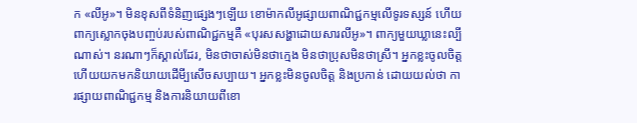ក «លីអូ»។ មិនខុសពីទំនិញផ្សេងៗឡើយ ខោម៉ាកលីអូផ្សាយពាណិជ្ជកម្មលើទូរទស្សន៍ ហើយពាក្យស្លោកចុងបញ្ចប់របស់ពាណិជ្ជកម្មគឺ «បុរសសង្ហាដោយសារលីអូ»។ ពាក្យមួយឃ្លានេះល្បីណាស់។ នរណាៗក៏ស្គាល់ដែរ, មិនថាចាស់មិនថាក្មេង មិនថាប្រុសមិនថាស្រី។ អ្នកខ្លះចូលចិត្ត ហើយយកមកនិយាយដើមី្បសើចសប្បាយ។ អ្នកខ្លះមិនចូលចិត្ត និងប្រកាន់ ដោយយល់ថា ការផ្សាយពាណិជ្ជកម្ម និងការនិយាយពីខោ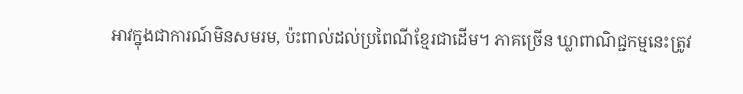អាវក្នុងជាការណ៍មិនសមរម, ប៉ះពាល់ដល់ប្រពៃណីខ្មែរជាដើម។ ភាគច្រើន ឃ្លាពាណិជ្ជកម្មនេះត្រូវ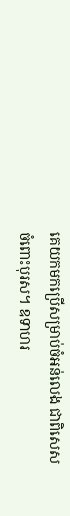គេយកមកប្រើសម្រាប់ចំអន់លេង ជាពិសេសចំពោះបុរស។ ឧទាហរ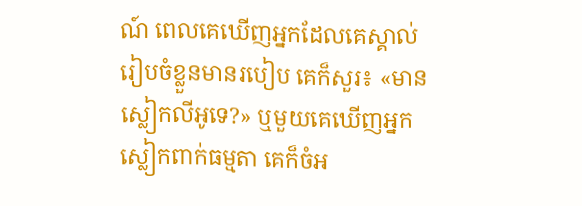ណ៍ ពេលគេឃើញអ្នកដែលគេស្គាល់រៀបចំខ្លួនមានរបៀប គេក៏សួរ៖ «មានស្លៀកលីអូទេ?» ឬមួយគេឃើញអ្នកស្លៀកពាក់ធម្មតា គេក៏ចំអ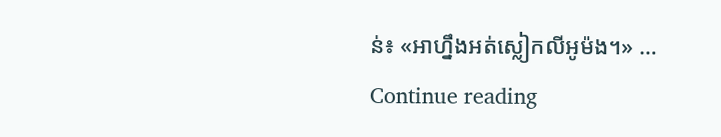ន់៖ «អាហ្នឹងអត់ស្លៀកលីអូម៉ង។» … Continue reading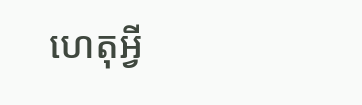ហេតុអី្វ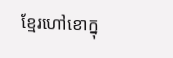ខ្មែរហៅខោក្នុ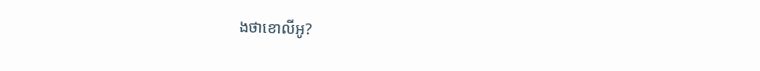ងថាខោលីអូ?